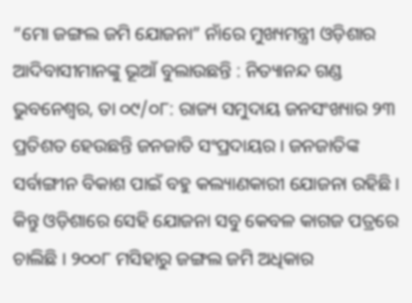“ମୋ ଜଙ୍ଗଲ ଜମି ଯୋଜନା” ନାଁରେ ମୁଖ୍ୟମନ୍ତ୍ରୀ ଓଡ଼ିଶାର ଆଦିବାସୀମାନଙ୍କୁ ଭୂଆଁ ବୁଲାଉଛନ୍ତି : ନିତ୍ୟାନନ୍ଦ ଗଣ୍ଡ
ଭୁବନେଶ୍ୱର, ତା ୦୯/୦୮: ରାଜ୍ୟ ସମୁଦାୟ ଜନସଂଖ୍ୟାର ୨୩ ପ୍ରତିଶତ ହେଉଛନ୍ତି ଜନଜାତି ସଂପ୍ରଦାୟର । ଜନଜାତିଙ୍କ ସର୍ବାଙ୍ଗୀନ ବିକାଶ ପାଇଁ ବହୁ କଲ୍ୟାଣକାରୀ ଯୋଜନା ରହିଛି । କିନ୍ତୁ ଓଡ଼ିଶାରେ ସେହି ଯୋଜନା ସବୁ କେବଳ କାଗଜ ପତ୍ରରେ ଚାଲିଛି । ୨୦୦୮ ମସିହାରୁ ଜଙ୍ଗଲ ଜମି ଅଧିକାର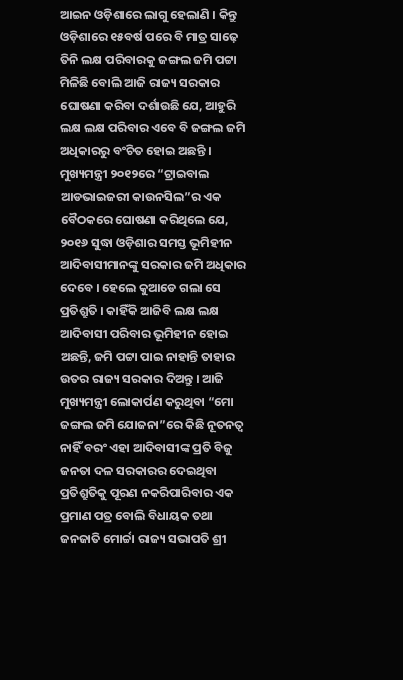ଆଇନ ଓଡ଼ିଶାରେ ଲାଗୁ ହେଲାଣି । କିନ୍ତୁ ଓଡ଼ିଶାରେ ୧୫ବର୍ଷ ପରେ ବି ମାତ୍ର ସାଢ଼େ ତିନି ଲକ୍ଷ ପରିବାରକୁ ଜଙ୍ଗଲ ଜମି ପଟ୍ଟା ମିଳିଛି ବୋଲି ଆଜି ରାଜ୍ୟ ସରକାର ଘୋଷଣା କରିବା ଦର୍ଶାଉଛି ଯେ, ଆହୁରି ଲକ୍ଷ ଲକ୍ଷ ପରିବାର ଏବେ ବି ଜଙ୍ଗଲ ଜମି ଅଧିକାରରୁ ବଂଚିତ ହୋଇ ଅଛନ୍ତି । ମୁଖ୍ୟମନ୍ତ୍ରୀ ୨୦୧୨ରେ “ଟ୍ରାଇବାଲ ଆଡଭାଇଜରୀ କାଉନସିଲ”ର ଏକ ବୈଠକରେ ଘୋଷଣା କରିଥିଲେ ଯେ, ୨୦୧୬ ସୁଦ୍ଧା ଓଡ଼ିଶାର ସମସ୍ତ ଭୂମିହୀନ ଆଦିବାସୀମାନଙ୍କୁ ସରକାର ଜମି ଅଧିକାର ଦେବେ । ହେଲେ କୁଆଡେ ଗଲା ସେ ପ୍ରତିଶ୍ରୁତି । କାହିଁକି ଆଜିବି ଲକ୍ଷ ଲକ୍ଷ ଆଦିବାସୀ ପରିବାର ଭୂମିହୀନ ହୋଇ ଅଛନ୍ତି, ଜମି ପଟ୍ଟା ପାଇ ନାହାନ୍ତି ତାହାର ଉତର ରାଜ୍ୟ ସରକାର ଦିଅନ୍ତୁ । ଆଜି ମୁଖ୍ୟମନ୍ତ୍ରୀ ଲୋକାର୍ପଣ କରୁଥିବା “ମୋ ଜଙ୍ଗଲ ଜମି ଯୋଜନା”ରେ କିଛି ନୂତନତ୍ୱ ନାହିଁ ବରଂ ଏହା ଆଦିବାସୀଙ୍କ ପ୍ରତି ବିଜୁ ଜନତା ଦଳ ସରକାରର ଦେଇଥିବା ପ୍ରତିଶ୍ରୁତିକୁ ପୂରଣ ନକରିପାରିବାର ଏକ ପ୍ରମାଣ ପତ୍ର ବୋଲି ବିଧାୟକ ତଥା ଜନଜାତି ମୋର୍ଚ୍ଚା ରାଜ୍ୟ ସଭାପତି ଶ୍ରୀ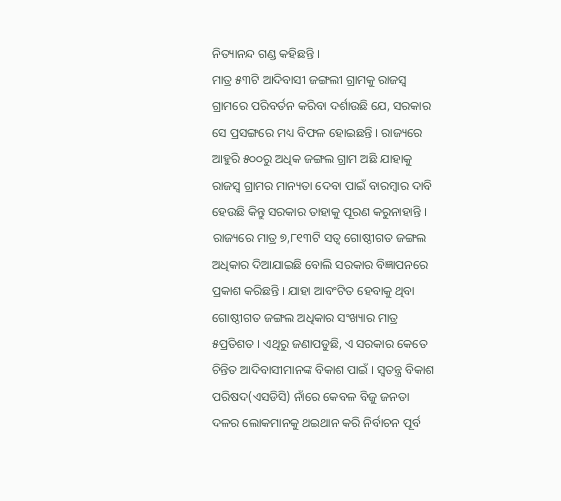ନିତ୍ୟାନନ୍ଦ ଗଣ୍ଡ କହିଛନ୍ତି ।
ମାତ୍ର ୫୩ଟି ଆଦିବାସୀ ଜଙ୍ଗଲୀ ଗ୍ରାମକୁ ରାଜସ୍ୱ ଗ୍ରାମରେ ପରିବର୍ତନ କରିବା ଦର୍ଶାଉଛି ଯେ, ସରକାର ସେ ପ୍ରସଙ୍ଗରେ ମଧ୍ୟ ବିଫଳ ହୋଇଛନ୍ତି । ରାଜ୍ୟରେ ଆହୁରି ୫୦୦ରୁ ଅଧିକ ଜଙ୍ଗଲ ଗ୍ରାମ ଅଛି ଯାହାକୁ ରାଜସ୍ୱ ଗ୍ରାମର ମାନ୍ୟତା ଦେବା ପାଇଁ ବାରମ୍ବାର ଦାବି ହେଉଛି କିନ୍ତୁ ସରକାର ତାହାକୁ ପୂରଣ କରୁନାହାନ୍ତି । ରାଜ୍ୟରେ ମାତ୍ର ୭,୮୧୩ଟି ସତ୍ୱ ଗୋଷ୍ଠୀଗତ ଜଙ୍ଗଲ ଅଧିକାର ଦିଆଯାଇଛି ବୋଲି ସରକାର ବିଜ୍ଞାପନରେ ପ୍ରକାଶ କରିଛନ୍ତି । ଯାହା ଆବଂଟିତ ହେବାକୁ ଥିବା ଗୋଷ୍ଠୀଗତ ଜଙ୍ଗଲ ଅଧିକାର ସଂଖ୍ୟାର ମାତ୍ର ୫ପ୍ରତିଶତ । ଏଥିରୁ ଜଣାପଡୁଛି, ଏ ସରକାର କେତେ ଚିନ୍ତିତ ଆଦିବାସୀମାନଙ୍କ ବିକାଶ ପାଇଁ । ସ୍ୱତନ୍ତ୍ର ବିକାଶ ପରିଷଦ(ଏସଡିସି) ନାଁରେ କେବଳ ବିଜୁ ଜନତା ଦଳର ଲୋକମାନକୁ ଥଇଥାନ କରି ନିର୍ବାଚନ ପୂର୍ବ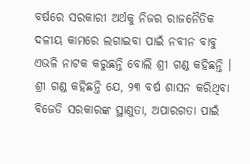ବର୍ଷରେ ସରକାରୀ ଅର୍ଥକୁ ନିଜର ରାଜନୈତିକ ଦଳୀୟ କାମରେ ଲଗାଇବା ପାଇଁ ନବୀନ ବାବୁ ଏଭଳି ନାଟକ କରୁଛନ୍ତି ବୋଲି ଶ୍ରୀ ଗଣ୍ଡ କହିଛନ୍ତି ।
ଶ୍ରୀ ଗଣ୍ଡ କହିଛନ୍ତି ଯେ, ୨୩ ବର୍ଷ ଶାସନ କରିଥିବା ବିଜେଡି ସରକାରଙ୍କ ସ୍ଥାଣୁତା, ଅପାରଗତା ପାଇଁ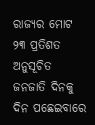ରାଜ୍ୟର ମୋଟ ୨୩ ପ୍ରତିଶତ ଅନୁସୂଚିତ ଜନଜାତି ଦିନକୁ ଦିନ ପଛେଇବାରେ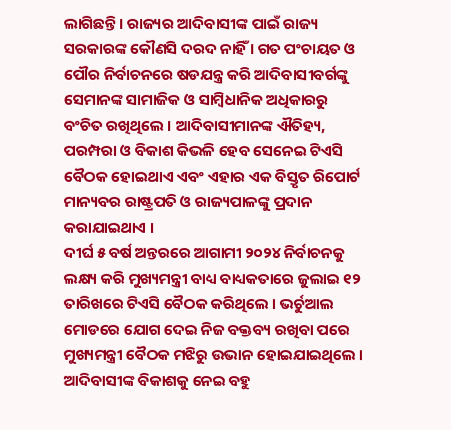ଲାଗିଛନ୍ତି । ରାଜ୍ୟର ଆଦିବାସୀଙ୍କ ପାଇଁ ରାଜ୍ୟ ସରକାରଙ୍କ କୌଣସି ଦରଦ ନାହିଁ । ଗତ ପଂଚାୟତ ଓ ପୌର ନିର୍ବାଚନରେ ଷଡଯନ୍ତ୍ର କରି ଆଦିବାସୀବର୍ଗଙ୍କୁ ସେମାନଙ୍କ ସାମାଜିକ ଓ ସାମ୍ବିଧାନିକ ଅଧିକାରରୁ ବଂଚିତ ରଖିଥିଲେ । ଆଦିବାସୀମାନଙ୍କ ଐତିହ୍ୟ, ପରମ୍ପରା ଓ ବିକାଶ କିଭଳି ହେବ ସେନେଇ ଟିଏସି ବୈଠକ ହୋଇଥାଏ ଏବଂ ଏହାର ଏକ ବିସ୍ତୃତ ରିପୋର୍ଟ ମାନ୍ୟବର ରାଷ୍ଟ୍ରପତି ଓ ରାଜ୍ୟପାଳଙ୍କୁ ପ୍ରଦାନ କରାଯାଇଥାଏ ।
ଦୀର୍ଘ ୫ ବର୍ଷ ଅନ୍ତରରେ ଆଗାମୀ ୨୦୨୪ ନିର୍ବାଚନକୁ ଲକ୍ଷ୍ୟ କରି ମୁଖ୍ୟମନ୍ତ୍ରୀ ବାଧ୍ୟ ବାଧ୍ୟକତାରେ ଜୁଲାଇ ୧୨ ତାରିଖରେ ଟିଏସି ବୈଠକ କରିଥିଲେ । ଭର୍ଚୁଆଲ ମୋଡରେ ଯୋଗ ଦେଇ ନିଜ ବକ୍ତବ୍ୟ ରଖିବା ପରେ ମୁଖ୍ୟମନ୍ତ୍ରୀ ବୈଠକ ମଝିରୁ ଉଭାନ ହୋଇଯାଇଥିଲେ । ଆଦିବାସୀଙ୍କ ବିକାଶକୁ ନେଇ ବହୁ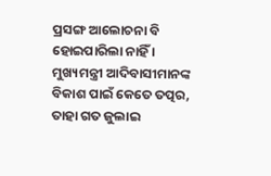ପ୍ରସଙ୍ଗ ଆଲୋଚନା ବି ହୋଇପାରିଲା ନାହିଁ । ମୁଖ୍ୟମନ୍ତ୍ରୀ ଆଦିବାସୀମାନଙ୍କ ବିକାଶ ପାଇଁ କେତେ ତତ୍ପର, ତାହା ଗତ ଜୁଲାଇ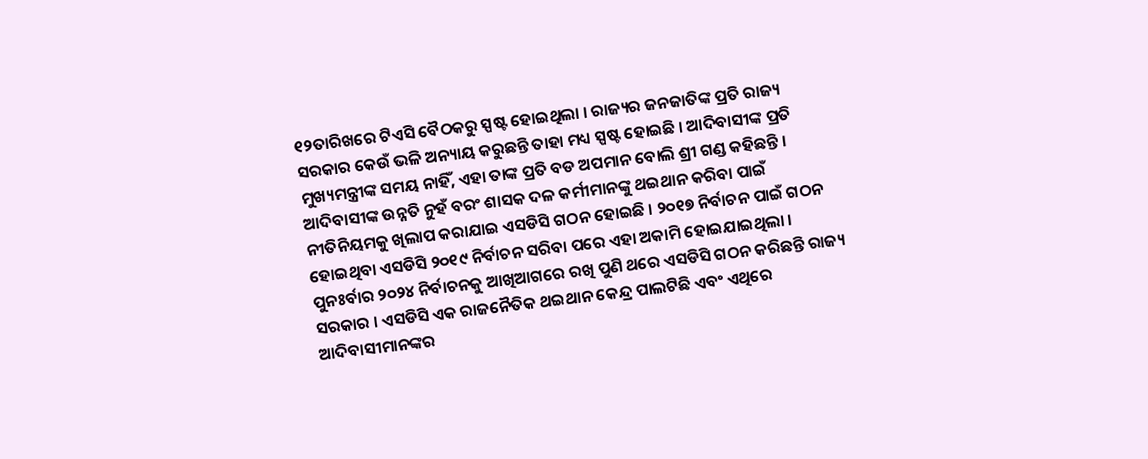୧୨ତାରିଖରେ ଟିଏସି ବୈଠକରୁ ସ୍ପଷ୍ଟ ହୋଇଥିଲା । ରାଜ୍ୟର ଜନଜାତିଙ୍କ ପ୍ରତି ରାଜ୍ୟ ସରକାର କେଉଁ ଭଳି ଅନ୍ୟାୟ କରୁଛନ୍ତି ତାହା ମଧ୍ୟ ସ୍ପଷ୍ଟ ହୋଇଛି । ଆଦିବାସୀଙ୍କ ପ୍ରତି ମୁଖ୍ୟମନ୍ତ୍ରୀଙ୍କ ସମୟ ନାହିଁ, ଏହା ତାଙ୍କ ପ୍ରତି ବଡ ଅପମାନ ବୋଲି ଶ୍ରୀ ଗଣ୍ଡ କହିଛନ୍ତି ।
ଆଦିବାସୀଙ୍କ ଉନ୍ନତି ନୁହଁ ବରଂ ଶାସକ ଦଳ କର୍ମୀମାନଙ୍କୁ ଥଇଥାନ କରିବା ପାଇଁ ନୀତିନିୟମକୁ ଖିଲାପ କରାଯାଇ ଏସଡିସି ଗଠନ ହୋଇଛି । ୨୦୧୭ ନିର୍ବାଚନ ପାଇଁ ଗଠନ ହୋଇଥିବା ଏସଡିସି ୨୦୧୯ ନିର୍ବାଚନ ସରିବା ପରେ ଏହା ଅକାମି ହୋଇଯାଇଥିଲା । ପୁନଃର୍ବାର ୨୦୨୪ ନିର୍ବାଚନକୁ ଆଖିଆଗରେ ରଖି ପୁଣି ଥରେ ଏସଡିସି ଗଠନ କରିଛନ୍ତି ରାଜ୍ୟ ସରକାର । ଏସଡିସି ଏକ ରାଜନୈତିକ ଥଇଥାନ କେନ୍ଦ୍ର ପାଲଟିଛି ଏବଂ ଏଥିରେ ଆଦିବାସୀମାନଙ୍କର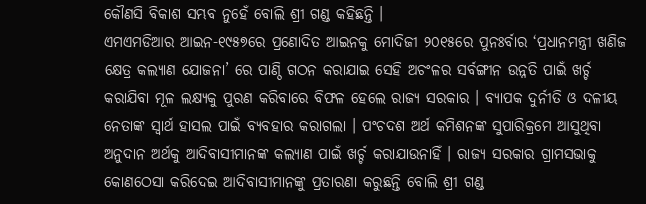କୌଣସି ବିକାଶ ସମ୍ଭବ ନୁହେଁ ବୋଲି ଶ୍ରୀ ଗଣ୍ଡ କହିଛନ୍ତି ।
ଏମଏମଡିଆର ଆଇନ-୧୯୫୭ରେ ପ୍ରଣୋଦିତ ଆଇନକୁ ମୋଦିଜୀ ୨୦୧୫ରେ ପୁନଃର୍ବାର ‘ପ୍ରଧାନମନ୍ତ୍ରୀ ଖଣିଜ କ୍ଷେତ୍ର କଲ୍ୟାଣ ଯୋଜନା’ ରେ ପାଣ୍ଠି ଗଠନ କରାଯାଇ ସେହି ଅଚଂଳର ସର୍ବଙ୍ଗୀନ ଉନ୍ନତି ପାଇଁ ଖର୍ଚ୍ଚ କରାଯିବା ମୂଳ ଲକ୍ଷ୍ୟକୁ ପୁରଣ କରିବାରେ ବିଫଳ ହେଲେ ରାଜ୍ୟ ସରକାର । ବ୍ୟାପକ ଦୁର୍ନୀତି ଓ ଦଳୀୟ ନେତାଙ୍କ ସ୍ୱାର୍ଥ ହାସଲ ପାଇଁ ବ୍ୟବହାର କରାଗଲା । ପଂଚଦଶ ଅର୍ଥ କମିଶନଙ୍କ ସୁପାରିକ୍ରମେ ଆସୁଥିବା ଅନୁଦାନ ଅର୍ଥକୁ ଆଦିବାସୀମାନଙ୍କ କଲ୍ୟାଣ ପାଇଁ ଖର୍ଚ୍ଚ କରାଯାଉନାହିଁ । ରାଜ୍ୟ ସରକାର ଗ୍ରାମସଭାକୁ କୋଣଠେସା କରିଦେଇ ଆଦିବାସୀମାନଙ୍କୁ ପ୍ରତାରଣା କରୁଛନ୍ତି ବୋଲି ଶ୍ରୀ ଗଣ୍ଡ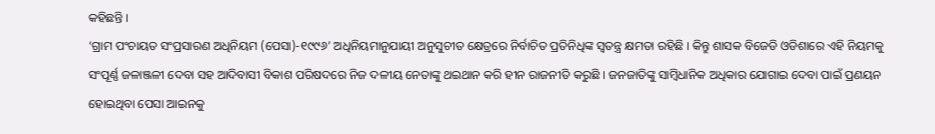କହିଛନ୍ତି ।
‘ଗ୍ରାମ ପଂଚାୟତ ସଂପ୍ରସାରଣ ଅଧିନିୟମ (ପେସା)-୧୯୯୬’ ଅଧିନିୟମାନୁଯାୟୀ ଅନୁସୁଚୀତ କ୍ଷେତ୍ରରେ ନିର୍ବାଚିତ ପ୍ରତିନିଧିଙ୍କ ସ୍ୱତନ୍ତ୍ର କ୍ଷମତା ରହିଛି । କିନ୍ତୁ ଶାସକ ବିଜେଡି ଓଡିଶାରେ ଏହି ନିୟମକୁ ସଂପୂର୍ଣ୍ଣ ଜଳାଞ୍ଜଳୀ ଦେବା ସହ ଆଦିବାସୀ ବିକାଶ ପରିଷଦରେ ନିଜ ଦଳୀୟ ନେତାଙ୍କୁ ଥଇଥାନ କରି ହୀନ ରାଜନୀତି କରୁଛି । ଜନଜାତିଙ୍କୁ ସାମ୍ବିଧାନିକ ଅଧିକାର ଯୋଗାଇ ଦେବା ପାଇଁ ପ୍ରଣୟନ ହୋଇଥିବା ପେସା ଆଇନକୁ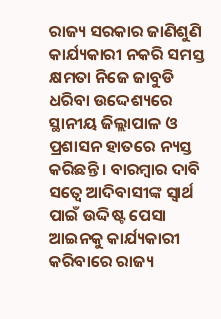ରାଜ୍ୟ ସରକାର ଜାଣିଶୁଣି କାର୍ଯ୍ୟକାରୀ ନକରି ସମସ୍ତ କ୍ଷମତା ନିଜେ ଜାବୁଡି ଧରିବା ଉଦ୍ଦେଶ୍ୟରେ ସ୍ଥାନୀୟ ଜିଲ୍ଲାପାଳ ଓ ପ୍ରଶାସନ ହାତରେ ନ୍ୟସ୍ତ କରିଛନ୍ତି । ବାରମ୍ବାର ଦାବି ସତ୍ୱେ ଆଦିବାସୀଙ୍କ ସ୍ୱାର୍ଥ ପାଇଁ ଉଦ୍ଦିଷ୍ଟ ପେସା ଆଇନକୁ କାର୍ଯ୍ୟକାରୀ କରିବାରେ ରାଜ୍ୟ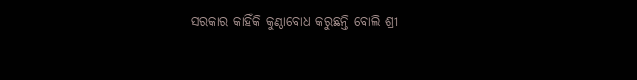ସରକାର କାହିଁକି କୁଣ୍ଠାବୋଧ କରୁଛନ୍ତି ବୋଲି ଶ୍ରୀ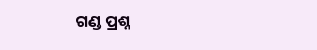ଗଣ୍ଡ ପ୍ରଶ୍ନ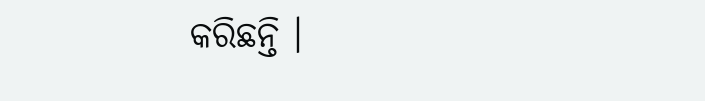କରିଛନ୍ତି ।